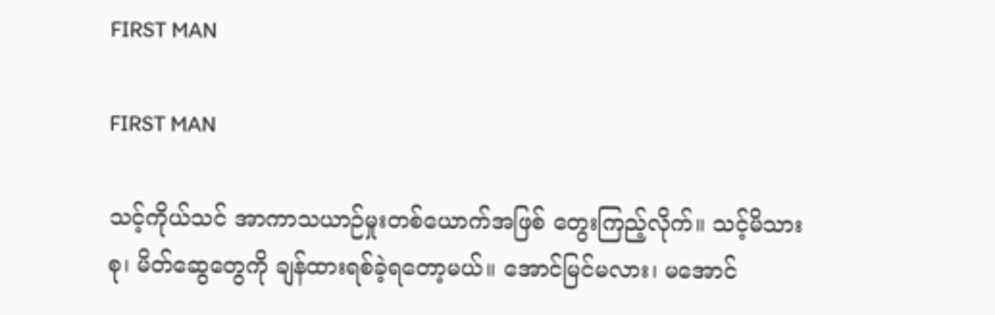FIRST MAN

FIRST MAN

သင့်ကိုယ်သင် အာကာသယာဉ်မှုးတစ်ယောက်အဖြစ် တွေးကြည့်လိုက်။ သင့်မိသားစု၊ မိတ်ဆွေတွေကို ချန်ထားရစ်ခဲ့ရတော့မယ်။ အောင်မြင်မလား၊ မအောင်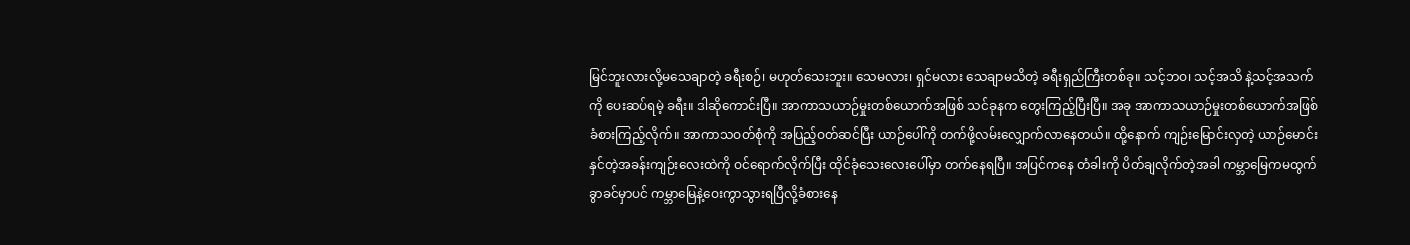မြင်ဘူးလားလို့မသေချာတဲ့ ခရီးစဉ်၊ မဟုတ်သေးဘူး။ သေမလား၊ ရှင်မလား သေချာမသိတဲ့ ခရီးရှည်ကြီးတစ်ခု။ သင့်ဘဝ၊ သင့်အသိ နဲ့သင့်အသက်ကို ပေးဆပ်ရမဲ့ ခရီး။ ဒါဆိုကောင်းပြီ။ အာကာသယာဉ်မှုးတစ်ယောက်အဖြစ် သင်ခုနက တွေးကြည့်ပြီးပြီ။ အခု အာကာသယာဉ်မှုးတစ်ယောက်အဖြစ် ခံစားကြည့်လိုက်။ အာကာသဝတ်စုံကို အပြည့်ဝတ်ဆင်ပြီး ယာဉ်ပေါ်ကို တက်ဖို့လမ်းလျှောက်လာနေတယ်။ ထို့နောက် ကျဉ်းမြောင်းလှတဲ့ ယာဉ်မောင်းနှင်တဲ့အခန်းကျဉ်းလေးထဲကို ဝင်ရောက်လိုက်ပြီး ထိုင်ခုံသေးလေးပေါ်မှာ တက်နေရပြီ။ အပြင်ကနေ တံခါးကို ပိတ်ချလိုက်တဲ့အခါ ကမ္ဘာမြေကမထွက်ခွာခင်မှာပင် ကမ္ဘာမြေနဲ့ဝေးကွာသွားရပြီလို့ခံစားနေ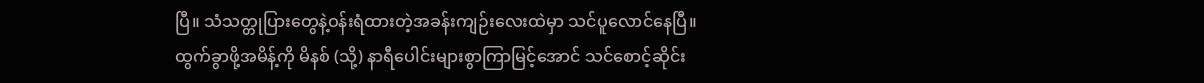ပြီ။ သံသတ္တုပြားတွေနဲ့ဝန်းရံထားတဲ့အခန်းကျဉ်းလေးထဲမှာ သင်ပူလောင်နေပြီ။ ထွက်ခွာဖို့အမိန့်ကို မိနစ် (သို့) နာရီပေါင်းများစွာကြာမြင့်အောင် သင်စောင့်ဆိုင်း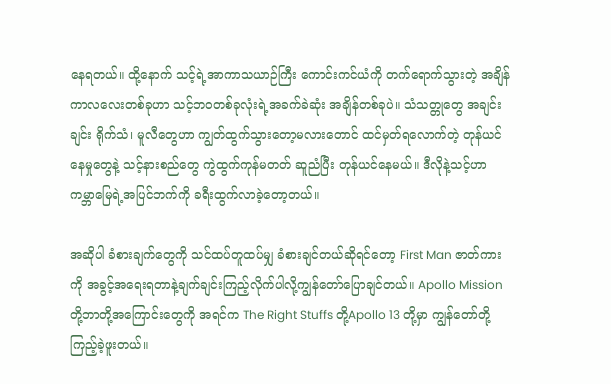နေရတယ်။ ထို့နောက် သင့်ရဲ့အာကာသယာဉ်ကြီး ကောင်းကင်ယံကို တက်ရောက်သွားတဲ့ အချိန်ကာလလေးတစ်ခုဟာ သင့်ဘဝတစ်ခုလုံးရဲ့အခက်ခဲဆုံး အချိန်တစ်ခုပဲ။ သံသတ္တုတွေ အချင်းချင်း ရိုက်သံ၊ မူလီတွေဟာ ကျွတ်ထွက်သွားတော့မလားတောင် ထင်မှတ်ရလောက်တဲ့ တုန်ယင်နေမှုတွေနဲ့ သင့်နားစည်တွေ ကွဲထွက်ကုန်မတတ် ဆူညံပြီး တုန်ယင်နေမယ်။ ဒီလိုနဲ့သင့်ဟာ ကမ္ဘာမြေရဲ့အပြင်ဘက်ကို ခရီးထွက်လာခဲ့တော့တယ်။

အဆိုပါ ခံစားချက်တွေကို သင်ထပ်တူထပ်မျှ ခံစားချင်တယ်ဆိုရင်တော့ First Man ဇာတ်ကားကို အခွင့်အရေးရတာနဲ့ချက်ချင်းကြည့်လိုက်ပါလို့ကျွန်တော်ပြောချင်တယ်။ Apollo Mission တို့ဘာတို့အကြောင်းတွေကို အရင်က The Right Stuffs တို့Apollo 13 တို့မှာ ကျွန်တော်တို့ကြည့်ခဲ့ဖူးတယ်။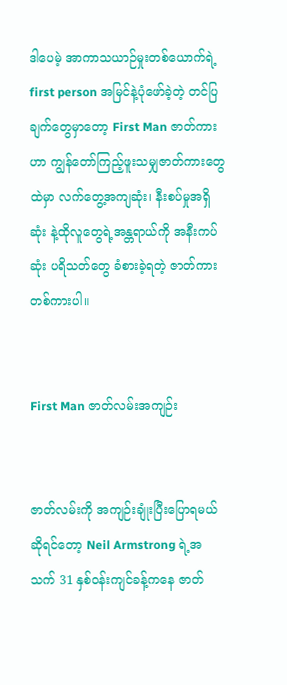ဒါပေမဲ့ အာကာသယာဉ်မှုးတစ်ယောက်ရဲ့ first person အမြင်နဲ့ပုံဖော်ခဲ့တဲ့ တင်ပြချက်တွေမှာတော့ First Man ဇာတ်ကားဟာ ကျွန်တော်ကြည့်ဖူးသမျှဇာတ်ကားတွေထဲမှာ လက်တွေ့အကျဆုံး၊ နီးစပ်မှုအရှိဆုံး နဲ့ထိုလူတွေရဲ့အန္တရာယ်ကို အနီးကပ်ဆုံး ပရိသတ်တွေ ခံစားခဲ့ရတဲ့ ဇာတ်ကားတစ်ကားပါ။


First Man ဇာတ်လမ်းအကျဉ်း


ဇာတ်လမ်းကို အကျဉ်းချုံးပြီးပြောရမယ်ဆိုရင်တော့ Neil Armstrong ရဲ့အသက် 31 နှစ်ဝန်းကျင်ခန့်ကနေ ဇာတ်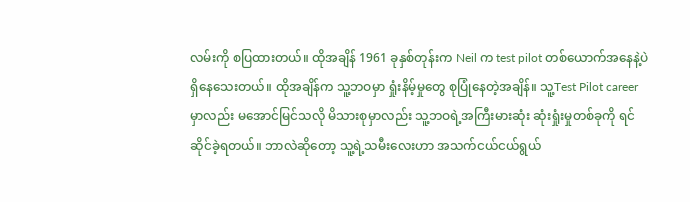လမ်းကို စပြထားတယ်။ ထိုအချိန် 1961 ခုနှစ်တုန်းက Neil က test pilot တစ်ယောက်အနေနဲ့ပဲ ရှိနေသေးတယ်။ ထိုအချိန်က သူ့ဘဝမှာ ရှုံးနိမ့်မှုတွေ စုပြုံနေတဲ့အချိန်။ သူ့Test Pilot career မှာလည်း မအောင်မြင်သလို မိသားစုမှာလည်း သူ့ဘဝရဲ့အကြီးမားဆုံး ဆုံးရှုံးမှုတစ်ခုကို ရင်ဆိုင်ခဲ့ရတယ်။ ဘာလဲဆိုတော့ သူ့ရဲ့သမီးလေးဟာ အသက်ငယ်ငယ်ရွယ်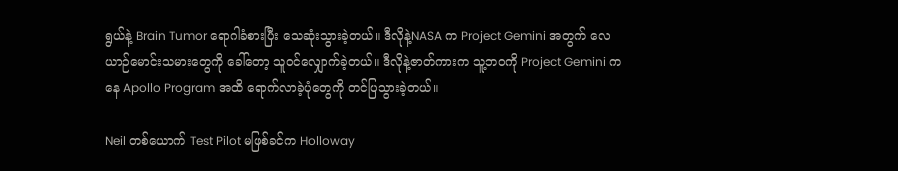ရွယ်နဲ့ Brain Tumor ရောဂါခံစားပြီး သေဆုံးသွားခဲ့တယ်။ ဒီလိုနဲ့NASA က Project Gemini အတွက် လေယာဉ်မောင်းသမားတွေကို ခေါ်တော့ သူဝင်လျှောက်ခဲ့တယ်။ ဒီလိုနဲ့ဇာတ်ကားက သူ့ဘဝကို Project Gemini ကနေ Apollo Program အထိ ရောက်လာခဲ့ပုံတွေကို တင်ပြသွားခဲ့တယ်။

Neil တစ်ယောက် Test Pilot မဖြစ်ခင်က Holloway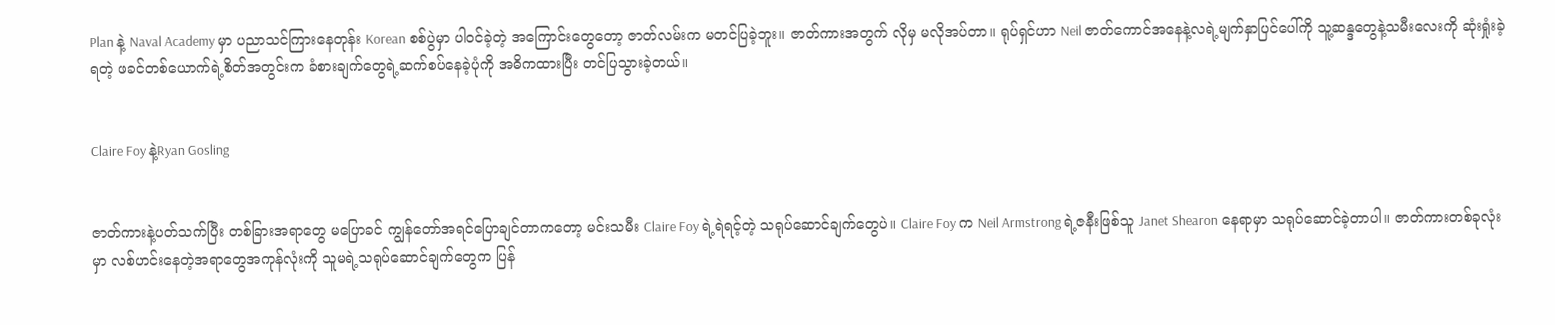Plan နဲ့ Naval Academy မှာ ပညာသင်ကြားနေတုန်း Korean စစ်ပွဲမှာ ပါဝင်ခဲ့တဲ့ အကြောင်းတွေတော့ ဇာတ်လမ်းက မတင်ပြခဲ့ဘူး။ ဇာတ်ကားအတွက် လိုမှ မလိုအပ်တာ။ ရုပ်ရှင်ဟာ Neil ဇာတ်ကောင်အနေနဲ့လရဲ့မျက်နှာပြင်ပေါ်ကို သူ့ဆန္ဒတွေနဲ့သမီးလေးကို ဆုံးရှုံးခဲ့ရတဲ့ ဖခင်တစ်ယောက်ရဲ့စိတ်အတွင်းက ခံစားချက်တွေရဲ့ဆက်စပ်နေခဲ့ပုံကို အဓိကထားပြီး တင်ပြသွားခဲ့တယ်။


Claire Foy နဲ့Ryan Gosling


ဇာတ်ကားနဲ့ပတ်သက်ပြီး တစ်ခြားအရာတွေ မပြောခင် ကျွန်တော်အရင်ပြောချင်တာကတော့ မင်းသမီး Claire Foy ရဲ့ရဲရင့်တဲ့ သရုပ်ဆောင်ချက်တွေပဲ။ Claire Foy က Neil Armstrong ရဲ့ဇနီးဖြစ်သူ Janet Shearon နေရာမှာ သရုပ်ဆောင်ခဲ့တာပါ။ ဇာတ်ကားတစ်ခုလုံးမှာ လစ်ဟင်းနေတဲ့အရာတွေအကုန်လုံးကို သူမရဲ့သရုပ်ဆောင်ချက်တွေက ပြန်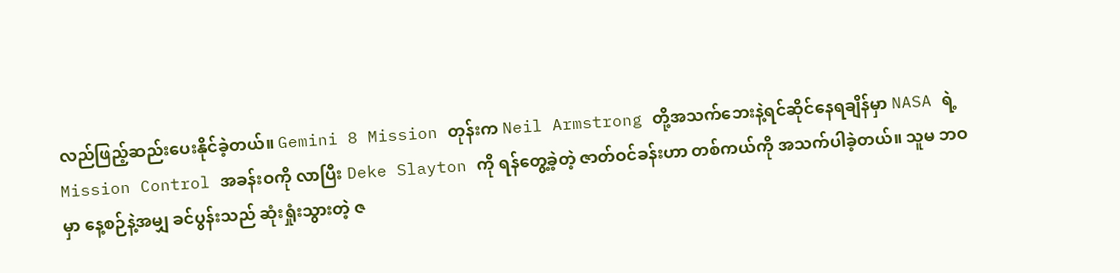လည်ဖြည့်ဆည်းပေးနိုင်ခဲ့တယ်။ Gemini 8 Mission တုန်းက Neil Armstrong တို့အသက်ဘေးနဲ့ရင်ဆိုင်နေရချိန်မှာ NASA ရဲ့Mission Control အခန်းဝကို လာပြီး Deke Slayton ကို ရန်တွေ့ခဲ့တဲ့ ဇာတ်ဝင်ခန်းဟာ တစ်ကယ်ကို အသက်ပါခဲ့တယ်။ သူမ ဘဝမှာ နေ့စဉ်နဲ့အမျှ ခင်ပွန်းသည် ဆုံးရှုံးသွားတဲ့ ဇ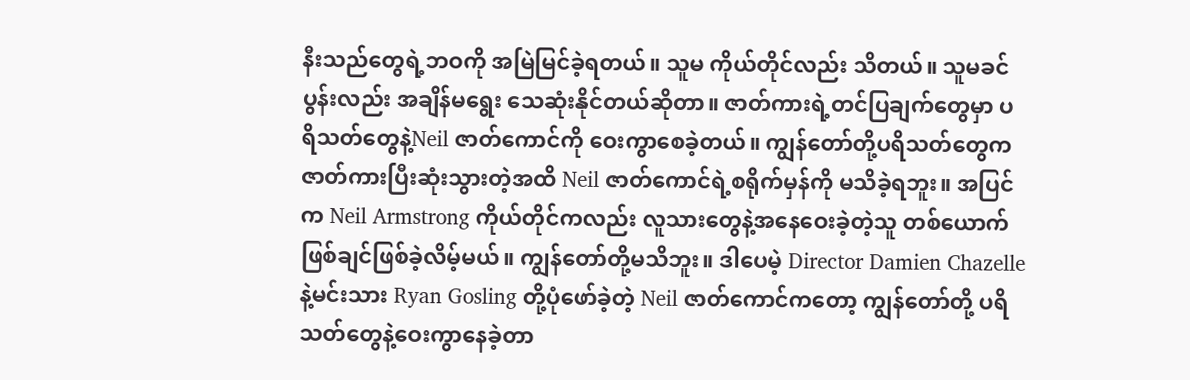နီးသည်တွေရဲ့ဘဝကို အမြဲမြင်ခဲ့ရတယ်။ သူမ ကိုယ်တိုင်လည်း သိတယ်။ သူမခင်ပွန်းလည်း အချိန်မရွေး သေဆုံးနိုင်တယ်ဆိုတာ။ ဇာတ်ကားရဲ့တင်ပြချက်တွေမှာ ပရိသတ်တွေနဲ့Neil ဇာတ်ကောင်ကို ဝေးကွာစေခဲ့တယ်။ ကျွန်တော်တို့ပရိသတ်တွေက ဇာတ်ကားပြီးဆုံးသွားတဲ့အထိ Neil ဇာတ်ကောင်ရဲ့စရိုက်မှန်ကို မသိခဲ့ရဘူး။ အပြင်က Neil Armstrong ကိုယ်တိုင်ကလည်း လူသားတွေနဲ့အနေဝေးခဲ့တဲ့သူ တစ်ယောက် ဖြစ်ချင်ဖြစ်ခဲ့လိမ့်မယ်။ ကျွန်တော်တို့မသိဘူး။ ဒါပေမဲ့ Director Damien Chazelle နဲ့မင်းသား Ryan Gosling တို့ပုံဖော်ခဲ့တဲ့ Neil ဇာတ်ကောင်ကတော့ ကျွန်တော်တို့ ပရိသတ်တွေနဲ့ဝေးကွာနေခဲ့တာ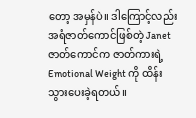တော့ အမှန်ပဲ။ ဒါကြောင့်လည်း အရံဇာတ်ကောင်ဖြစ်တဲ့ Janet ဇာတ်ကောင်က ဇာတ်ကားရဲ့Emotional Weight ကို ထိန်းသွားပေးခဲ့ရတယ်။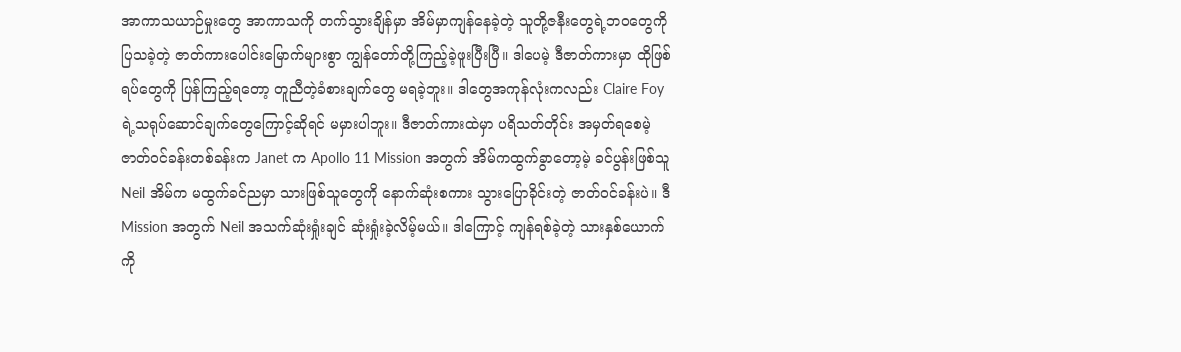အာကာသယာဉ်မှုးတွေ အာကာသကို တက်သွားချိန်မှာ အိမ်မှာကျန်နေခဲ့တဲ့ သူတို့ဇနီးတွေရဲ့ဘဝတွေကို ပြသခဲ့တဲ့ ဇာတ်ကားပေါင်းမြောက်များစွာ ကျွန်တော်တို့ကြည့်ခဲ့ဖူးပြီးပြီ။ ဒါပေမဲ့ ဒီဇာတ်ကားမှာ ထိုဖြစ်ရပ်တွေကို ပြန်ကြည့်ရတော့ တူညီတဲ့ခံစားချက်တွေ မရခဲ့ဘူး။ ဒါတွေအကုန်လုံးကလည်း Claire Foy ရဲ့သရုပ်ဆောင်ချက်တွေကြောင့်ဆိုရင် မမှားပါဘူး။ ဒီဇာတ်ကားထဲမှာ ပရိသတ်တိုင်း အမှတ်ရစေမဲ့ ဇာတ်ဝင်ခန်းတစ်ခန်းက Janet က Apollo 11 Mission အတွက် အိမ်ကထွက်ခွာတော့မဲ့ ခင်ပွန်းဖြစ်သူ Neil အိမ်က မထွက်ခင်ညမှာ သားဖြစ်သူတွေကို နောက်ဆုံးစကား သွားပြောခိုင်းတဲ့ ဇာတ်ဝင်ခန်းပဲ။ ဒီ Mission အတွက် Neil အသက်ဆုံးရှုံးချင် ဆုံးရှုံးခဲ့လိမ့်မယ်။ ဒါကြောင့် ကျန်ရစ်ခဲ့တဲ့ သားနှစ်ယောက်ကို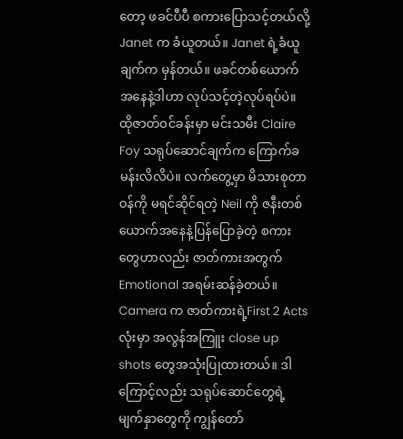တော့ ဖခင်ပီပီ စကားပြောသင့်တယ်လို့Janet က ခံယူတယ်။ Janet ရဲ့ခံယူချက်က မှန်တယ်။ ဖခင်တစ်ယောက်အနေနဲ့ဒါဟာ လုပ်သင့်တဲ့လုပ်ရပ်ပဲ။ ထိုဇာတ်ဝင်ခန်းမှာ မင်းသမီး Claire Foy သရုပ်ဆောင်ချက်က ကြောက်ခမန်းလိလိပဲ။ လက်တွေ့မှာ မိသားစုတာဝန်ကို မရင်ဆိုင်ရတဲ့ Neil ကို ဇနီးတစ်ယောက်အနေနဲ့ပြန်ပြောခဲ့တဲ့ စကားတွေဟာလည်း ဇာတ်ကားအတွက် Emotional အရမ်းဆန်ခဲ့တယ်။ Camera က ဇာတ်ကားရဲ့First 2 Acts လုံးမှာ အလွန်အကြူး close up shots တွေအသုံးပြုထားတယ်။ ဒါကြောင့်လည်း သရုပ်ဆောင်တွေရဲ့မျက်နှာတွေကို ကျွန်တော်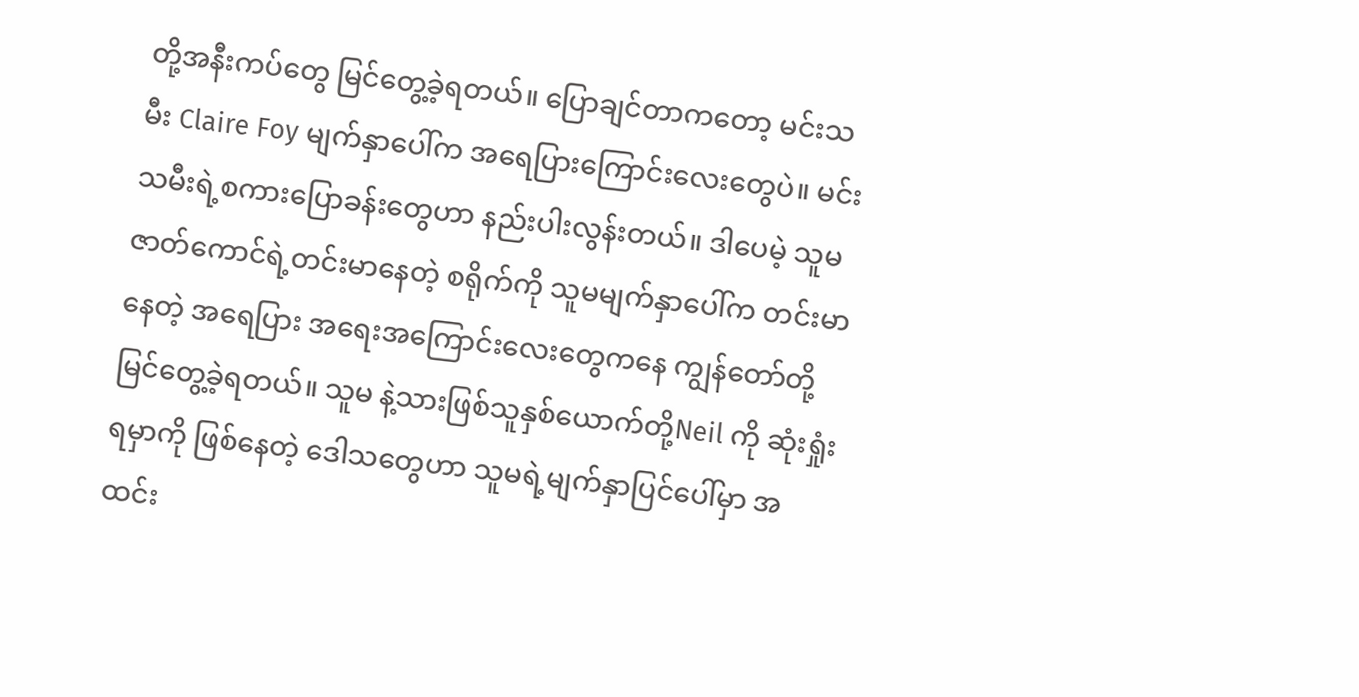တို့အနီးကပ်တွေ မြင်တွေ့ခဲ့ရတယ်။ ပြောချင်တာကတော့ မင်းသမီး Claire Foy မျက်နှာပေါ်က အရေပြားကြောင်းလေးတွေပဲ။ မင်းသမီးရဲ့စကားပြောခန်းတွေဟာ နည်းပါးလွန်းတယ်။ ဒါပေမဲ့ သူမဇာတ်ကောင်ရဲ့တင်းမာနေတဲ့ စရိုက်ကို သူမမျက်နှာပေါ်က တင်းမာနေတဲ့ အရေပြား အရေးအကြောင်းလေးတွေကနေ ကျွန်တော်တို့မြင်တွေ့ခဲ့ရတယ်။ သူမ နဲ့သားဖြစ်သူနှစ်ယောက်တို့Neil ကို ဆုံးရှုံးရမှာကို ဖြစ်နေတဲ့ ဒေါသတွေဟာ သူမရဲ့မျက်နှာပြင်ပေါ်မှာ အထင်း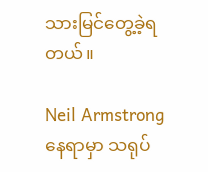သားမြင်တွေ့ခဲ့ရတယ်။

Neil Armstrong နေရာမှာ သရုပ်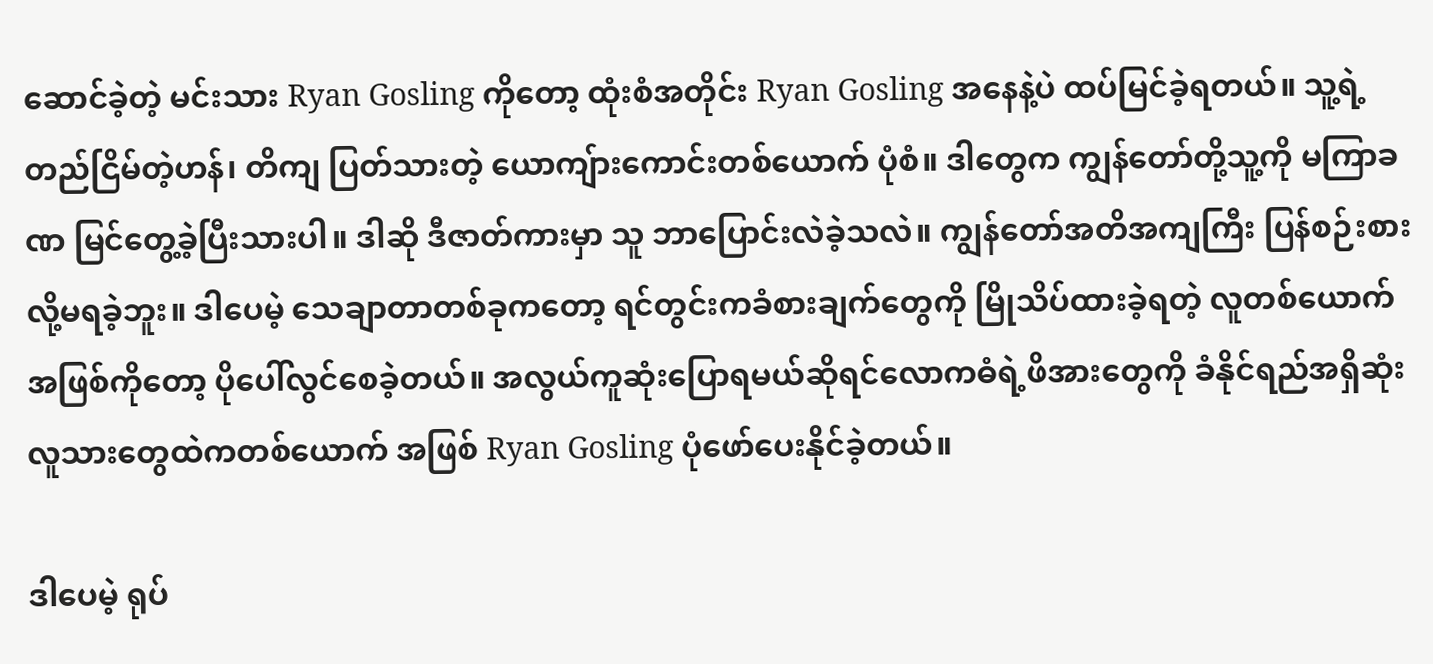ဆောင်ခဲ့တဲ့ မင်းသား Ryan Gosling ကိုတော့ ထုံးစံအတိုင်း Ryan Gosling အနေနဲ့ပဲ ထပ်မြင်ခဲ့ရတယ်။ သူ့ရဲ့တည်ငြိမ်တဲ့ဟန်၊ တိကျ ပြတ်သားတဲ့ ယောကျ်ားကောင်းတစ်ယောက် ပုံစံ။ ဒါတွေက ကျွန်တော်တို့သူ့ကို မကြာခဏ မြင်တွေ့ခဲ့ပြီးသားပါ။ ဒါဆို ဒီဇာတ်ကားမှာ သူ ဘာပြောင်းလဲခဲ့သလဲ။ ကျွန်တော်အတိအကျကြီး ပြန်စဉ်းစားလို့မရခဲ့ဘူး။ ဒါပေမဲ့ သေချာတာတစ်ခုကတော့ ရင်တွင်းကခံစားချက်တွေကို မြိုသိပ်ထားခဲ့ရတဲ့ လူတစ်ယောက်အဖြစ်ကိုတော့ ပိုပေါ်လွင်စေခဲ့တယ်။ အလွယ်ကူဆုံးပြောရမယ်ဆိုရင်လောကဓံရဲ့ဖိအားတွေကို ခံနိုင်ရည်အရှိဆုံးလူသားတွေထဲကတစ်ယောက် အဖြစ် Ryan Gosling ပုံဖော်ပေးနိုင်ခဲ့တယ်။

ဒါပေမဲ့ ရုပ်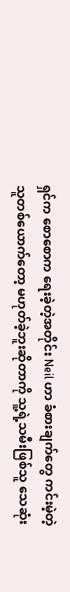ရှင်က စောစောက ရေးခဲ့တဲ့အတိုင်း Neil ဟာ ခံစားချက်တွေ ကင်းမဲ့တဲ့သူတစ်ယောက်တော့ မဟုတ်ခဲ့ဘူးဆိုတာကို သူ့ရဲ့သမီးဖြစ်သူ သေဆုံး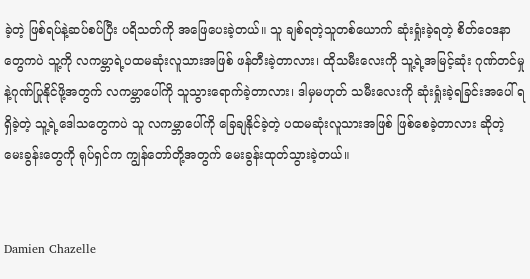ခဲ့တဲ့ ဖြစ်ရပ်နဲ့ဆပ်စပ်ပြီး ပရိသတ်ကို အဖြေပေးခဲ့တယ်။ သူ ချစ်ရတဲ့သူတစ်ယောက် ဆုံးရှုံးခဲ့ရတဲ့ စိတ်ဝေဒနာတွေကပဲ သူ့ကို လကမ္ဘာရဲ့ပထမဆုံးလူသားအဖြစ် ဖန်တီးခဲ့တာလား၊ ထိုသမီးလေးကို သူ့ရဲ့အမြင့်ဆုံး ဂုဏ်တင်မှုနဲ့ဂုဏ်ပြုနိုင်ဖို့အတွက် လကမ္ဘာပေါ်ကို သူသွားရောက်ခဲ့တာလား၊ ဒါမှမဟုတ် သမီးလေးကို ဆုံးရှုံးခဲ့ရခြင်းအပေါ် ရရှိခဲ့တဲ့ သူ့ရဲ့ဒေါသတွေကပဲ သူ လကမ္ဘာပေါ်ကို ခြေချနိုင်ခဲ့တဲ့ ပထမဆုံးလူသားအဖြစ် ဖြစ်စေခဲ့တာလား ဆိုတဲ့ မေးခွန်းတွေကို ရုပ်ရှင်က ကျွန်တော်တို့အတွက် မေးခွန်းထုတ်သွားခဲ့တယ်။


Damien Chazelle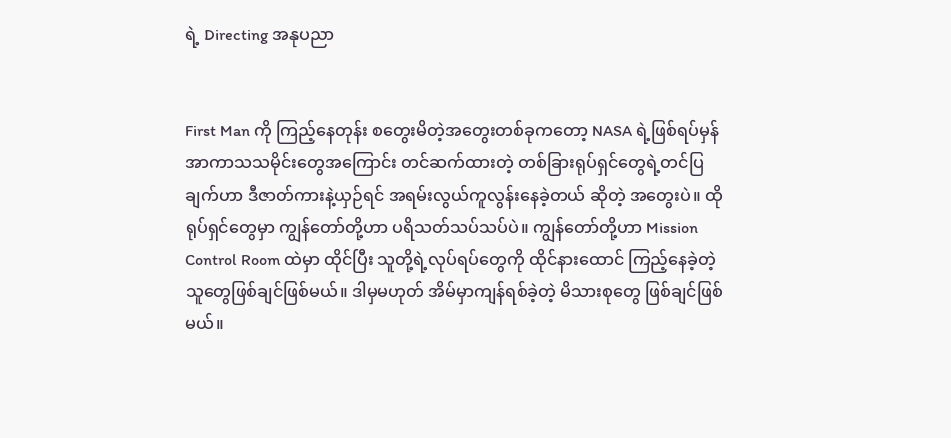ရဲ့ Directing အနုပညာ


First Man ကို ကြည့်နေတုန်း စတွေးမိတဲ့အတွေးတစ်ခုကတော့ NASA ရဲ့ဖြစ်ရပ်မှန်အာကာသသမိုင်းတွေအကြောင်း တင်ဆက်ထားတဲ့ တစ်ခြားရုပ်ရှင်တွေရဲ့တင်ပြချက်ဟာ ဒီဇာတ်ကားနဲ့ယှဉ်ရင် အရမ်းလွယ်ကူလွန်းနေခဲ့တယ် ဆိုတဲ့ အတွေးပဲ။ ထိုရုပ်ရှင်တွေမှာ ကျွန်တော်တို့ဟာ ပရိသတ်သပ်သပ်ပဲ။ ကျွန်တော်တို့ဟာ Mission Control Room ထဲမှာ ထိုင်ပြီး သူတို့ရဲ့လုပ်ရပ်တွေကို ထိုင်နားထောင် ကြည့်နေခဲ့တဲ့ သူတွေဖြစ်ချင်ဖြစ်မယ်။ ဒါမှမဟုတ် အိမ်မှာကျန်ရစ်ခဲ့တဲ့ မိသားစုတွေ ဖြစ်ချင်ဖြစ်မယ်။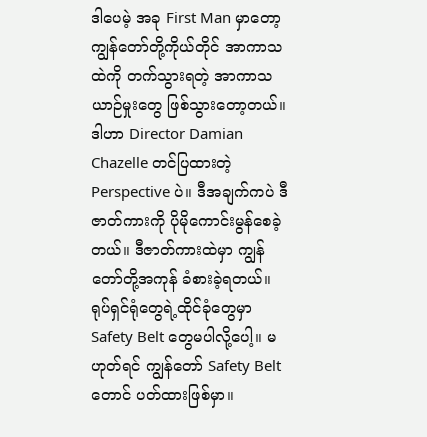ဒါပေမဲ့ အခု First Man မှာတော့ ကျွန်တော်တို့ကိုယ်တိုင် အာကာသထဲကို တက်သွားရတဲ့ အာကာသယာဉ်မှုးတွေ ဖြစ်သွားတော့တယ်။ ဒါဟာ Director Damian Chazelle တင်ပြထားတဲ့ Perspective ပဲ။ ဒီအချက်ကပဲ ဒီဇာတ်ကားကို ပိုမိုကောင်းမွန်စေခဲ့တယ်။ ဒီဇာတ်ကားထဲမှာ ကျွန်တော်တို့အကုန် ခံစားခဲ့ရတယ်။ ရုပ်ရှင်ရုံတွေရဲ့ထိုင်ခုံတွေမှာ Safety Belt တွေမပါလို့ပေါ့။ မဟုတ်ရင် ကျွန်တော် Safety Belt တောင် ပတ်ထားဖြစ်မှာ။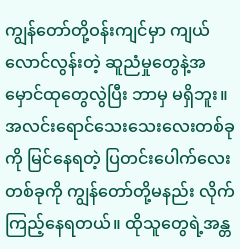ကျွန်တော်တို့ဝန်းကျင်မှာ ကျယ်လောင်လွန်းတဲ့ ဆူညံမှုတွေနဲ့အမှောင်ထုတွေလွဲပြီး ဘာမှ မရှိဘူး။ အလင်းရောင်သေးသေးလေးတစ်ခုကို မြင်နေရတဲ့ ပြတင်းပေါက်လေးတစ်ခုကို ကျွန်တော်တို့မနည်း လိုက်ကြည့်နေရတယ်။ ထိုသူတွေရဲ့အန္တ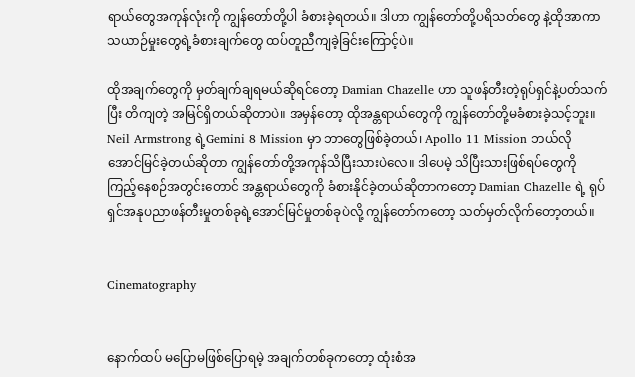ရာယ်တွေအကုန်လုံးကို ကျွန်တော်တို့ပါ ခံစားခဲ့ရတယ်။ ဒါဟာ ကျွန်တော်တို့ပရိသတ်တွေ နဲ့ထိုအာကာသယာဉ်မှုးတွေရဲ့ခံစားချက်တွေ ထပ်တူညီကျခဲ့ခြင်းကြောင့်ပဲ။

ထိုအချက်တွေကို မှတ်ချက်ချရမယ်ဆိုရင်တော့ Damian Chazelle ဟာ သူဖန်တီးတဲ့ရုပ်ရှင်နဲ့ပတ်သက်ပြီး တိကျတဲ့ အမြင်ရှိတယ်ဆိုတာပဲ။ အမှန်တော့ ထိုအန္တရာယ်တွေကို ကျွန်တော်တို့မခံစားခဲ့သင့်ဘူး။ Neil Armstrong ရဲ့Gemini 8 Mission မှာ ဘာတွေဖြစ်ခဲ့တယ်၊ Apollo 11 Mission ဘယ်လို အောင်မြင်ခဲ့တယ်ဆိုတာ ကျွန်တော်တို့အကုန်သိပြီးသားပဲလေ။ ဒါပေမဲ့ သိပြီးသားဖြစ်ရပ်တွေကို ကြည့်နေစဉ်အတွင်းတောင် အန္တရာယ်တွေကို ခံစားနိုင်ခဲ့တယ်ဆိုတာကတော့ Damian Chazelle ရဲ့ ရုပ်ရှင်အနုပညာဖန်တီးမှုတစ်ခုရဲ့အောင်မြင်မှုတစ်ခုပဲလို့ ကျွန်တော်ကတော့ သတ်မှတ်လိုက်တော့တယ်။


Cinematography


နောက်ထပ် မပြောမဖြစ်ပြောရမဲ့ အချက်တစ်ခုကတော့ ထုံးစံအ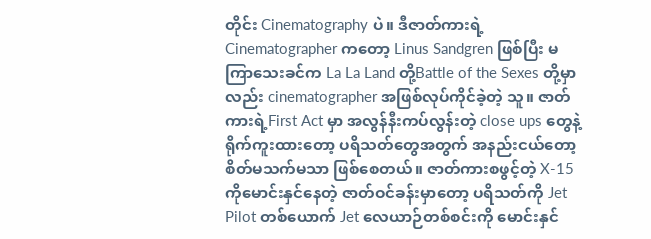တိုင်း Cinematography ပဲ။ ဒီဇာတ်ကားရဲ့Cinematographer ကတော့ Linus Sandgren ဖြစ်ပြီး မကြာသေးခင်က La La Land တို့Battle of the Sexes တို့မှာလည်း cinematographer အဖြစ်လုပ်ကိုင်ခဲ့တဲ့ သူ။ ဇာတ်ကားရဲ့First Act မှာ အလွန်နီးကပ်လွန်းတဲ့ close ups တွေနဲ့ရိုက်ကူးထားတော့ ပရိသတ်တွေအတွက် အနည်းငယ်တော့ စိတ်မသက်မသာ ဖြစ်စေတယ်။ ဇာတ်ကားစဖွင့်တဲ့ X-15 ကိုမောင်းနှင်နေတဲ့ ဇာတ်ဝင်ခန်းမှာတော့ ပရိသတ်ကို Jet Pilot တစ်ယောက် Jet လေယာဉ်တစ်စင်းကို မောင်းနှင်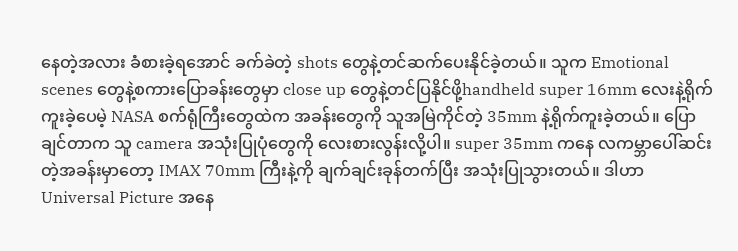နေတဲ့အလား ခံစားခဲ့ရအောင် ခက်ခဲတဲ့ shots တွေနဲ့တင်ဆက်ပေးနိုင်ခဲ့တယ်။ သူက Emotional scenes တွေနဲ့စကားပြောခန်းတွေမှာ close up တွေနဲ့တင်ပြနိုင်ဖို့handheld super 16mm လေးနဲ့ရိုက်ကူးခဲ့ပေမဲ့ NASA စက်ရုံကြီးတွေထဲက အခန်းတွေကို သူအမြဲကိုင်တဲ့ 35mm နဲ့ရိုက်ကူးခဲ့တယ်။ ပြောချင်တာက သူ camera အသုံးပြုပုံတွေကို လေးစားလွန်းလို့ပါ။ super 35mm ကနေ လကမ္ဘာပေါ်ဆင်းတဲ့အခန်းမှာတော့ IMAX 70mm ကြီးနဲ့ကို ချက်ချင်းခုန်တက်ပြီး အသုံးပြုသွားတယ်။ ဒါဟာ Universal Picture အနေ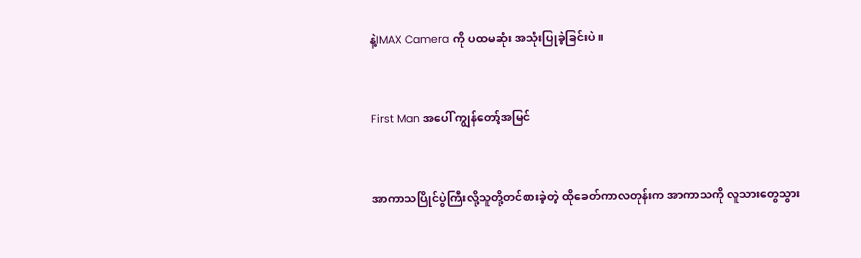နဲ့IMAX Camera ကို ပထမဆုံး အသုံးပြုခဲ့ခြင်းပဲ။


First Man အပေါ် ကျွန်တော့်အမြင်


အာကာသပြိုင်ပွဲကြီးလို့သူတို့တင်စားခဲ့တဲ့ ထိုခေတ်ကာလတုန်းက အာကာသကို လူသားတွေသွား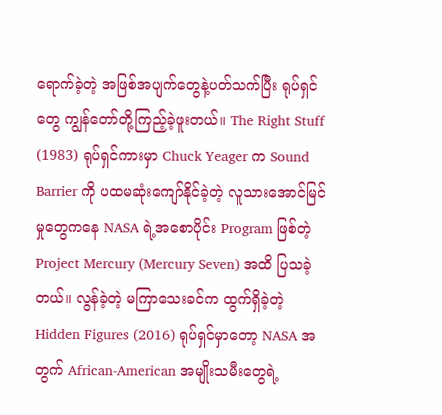ရောက်ခဲ့တဲ့ အဖြစ်အပျက်တွေနဲ့ပတ်သက်ပြီး ရုပ်ရှင်တွေ ကျွန်တော်တို့ကြည့်ခဲ့ဖူးတယ်။ The Right Stuff (1983) ရုပ်ရှင်ကားမှာ Chuck Yeager က Sound Barrier ကို ပထမဆုံးကျော်နိုင်ခဲ့တဲ့ လူသားအောင်မြင်မှုတွေကနေ NASA ရဲ့အစောပိုင်း Program ဖြစ်တဲ့ Project Mercury (Mercury Seven) အထိ ပြသခဲ့တယ်။ လွန်ခဲ့တဲ့ မကြာသေးခင်က ထွက်ရှိခဲ့တဲ့ Hidden Figures (2016) ရုပ်ရှင်မှာတော့ NASA အတွက် African-American အမျိုးသမီးတွေရဲ့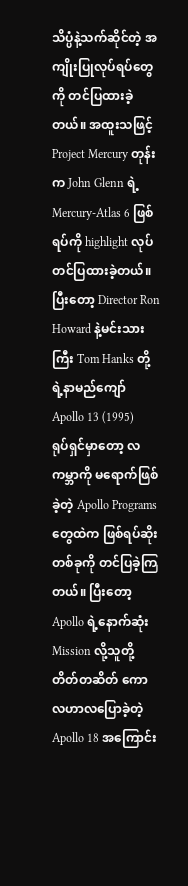သိပ္ပံနဲ့သက်ဆိုင်တဲ့ အကျိုးပြုလုပ်ရပ်တွေကို တင်ပြထားခဲ့တယ်။ အထူးသဖြင့် Project Mercury တုန်းက John Glenn ရဲ့ Mercury-Atlas 6 ဖြစ်ရပ်ကို highlight လုပ်တင်ပြထားခဲ့တယ်။ ပြီးတော့ Director Ron Howard နဲ့မင်းသားကြီး Tom Hanks တို့ရဲ့နာမည်ကျော် Apollo 13 (1995) ရုပ်ရှင်မှာတော့ လကမ္ဘာကို မရောက်ဖြစ်ခဲ့တဲ့ Apollo Programs တွေထဲက ဖြစ်ရပ်ဆိုးတစ်ခုကို တင်ပြခဲ့ကြတယ်။ ပြီးတော့ Apollo ရဲ့နောက်ဆုံး Mission လို့သူတို့တိတ်တဆိတ် ကောလဟာလပြောခဲ့တဲ့ Apollo 18 အကြောင်း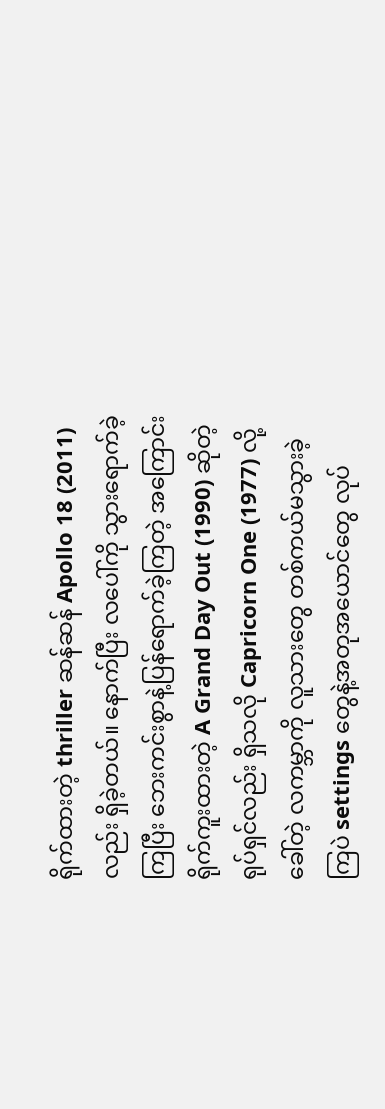ရိုက်ထားတဲ့ thriller ဆန်ဆန် Apollo 18 (2011) လည်း ရှိခဲ့တယ်။ နောက်ပြီး လပေါ်ကို သွားရောက်ခဲ့ကြပြီး ဘေးကင်းစွာနဲ့ပြန်ရောက်ခဲ့ကြတဲ့ အကြောင်းရိုက်ကူးထားတဲ့ A Grand Day Out (1990) ဆိုတဲ့ ရုပ်ရှင်လည်း ရှိသလို Capricorn One (1977) လို့ခေါ်တဲ့ လကမ္ဘာကို လူသားတွေ တစ်ကယ်မသွားခဲ့ကြပဲ settings တွေနဲ့အတုအယောင်တွေ လုပ်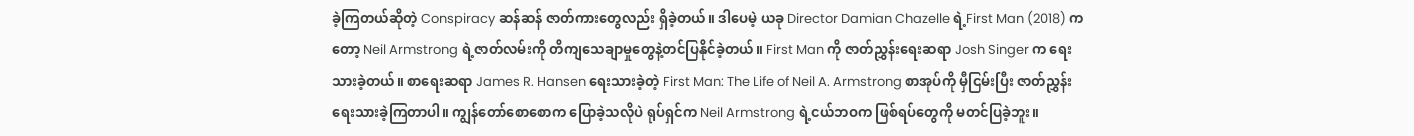ခဲ့ကြတယ်ဆိုတဲ့ Conspiracy ဆန်ဆန် ဇာတ်ကားတွေလည်း ရှိခဲ့တယ်။ ဒါပေမဲ့ ယခု Director Damian Chazelle ရဲ့First Man (2018) ကတော့ Neil Armstrong ရဲ့ဇာတ်လမ်းကို တိကျသေချာမှုတွေနဲ့တင်ပြနိုင်ခဲ့တယ်။ First Man ကို ဇာတ်ညွှန်းရေးဆရာ Josh Singer က ရေးသားခဲ့တယ်။ စာရေးဆရာ James R. Hansen ရေးသားခဲ့တဲ့ First Man: The Life of Neil A. Armstrong စာအုပ်ကို မှီငြမ်းပြီး ဇာတ်ညွှန်းရေးသားခဲ့ကြတာပါ။ ကျွန်တော်စောစောက ပြောခဲ့သလိုပဲ ရုပ်ရှင်က Neil Armstrong ရဲ့ငယ်ဘဝက ဖြစ်ရပ်တွေကို မတင်ပြခဲ့ဘူး။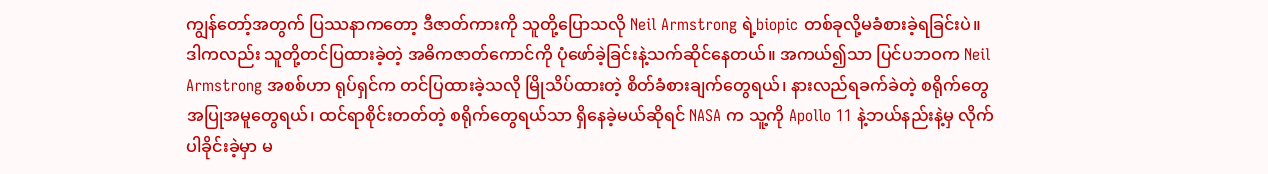ကျွန်တော့်အတွက် ပြဿနာကတော့ ဒီဇာတ်ကားကို သူတို့ပြောသလို Neil Armstrong ရဲ့biopic တစ်ခုလို့မခံစားခဲ့ရခြင်းပဲ။ ဒါကလည်း သူတို့တင်ပြထားခဲ့တဲ့ အဓိကဇာတ်ကောင်ကို ပုံဖော်ခဲ့ခြင်းနဲ့သက်ဆိုင်နေတယ်။ အကယ်၍သာ ပြင်ပဘဝက Neil Armstrong အစစ်ဟာ ရုပ်ရှင်က တင်ပြထားခဲ့သလို မြိုသိပ်ထားတဲ့ စိတ်ခံစားချက်တွေရယ်၊ နားလည်ရခက်ခဲတဲ့ စရိုက်တွေ အပြုအမူတွေရယ်၊ ထင်ရာစိုင်းတတ်တဲ့ စရိုက်တွေရယ်သာ ရှိနေခဲ့မယ်ဆိုရင် NASA က သူ့ကို Apollo 11 နဲ့ဘယ်နည်းနဲ့မှ လိုက်ပါခိုင်းခဲ့မှာ မ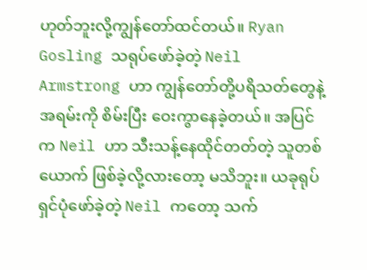ဟုတ်ဘူးလို့ကျွန်တော်ထင်တယ်။ Ryan Gosling သရုပ်ဖော်ခဲ့တဲ့ Neil Armstrong ဟာ ကျွန်တော်တို့ပရိသတ်တွေနဲ့အရမ်းကို စိမ်းပြီး ဝေးကွာနေခဲ့တယ်။ အပြင်က Neil ဟာ သီးသန့်နေထိုင်တတ်တဲ့ သူတစ်ယောက် ဖြစ်ခဲ့လို့လားတော့ မသိဘူး။ ယခုရုပ်ရှင်ပုံဖော်ခဲ့တဲ့ Neil ကတော့ သက်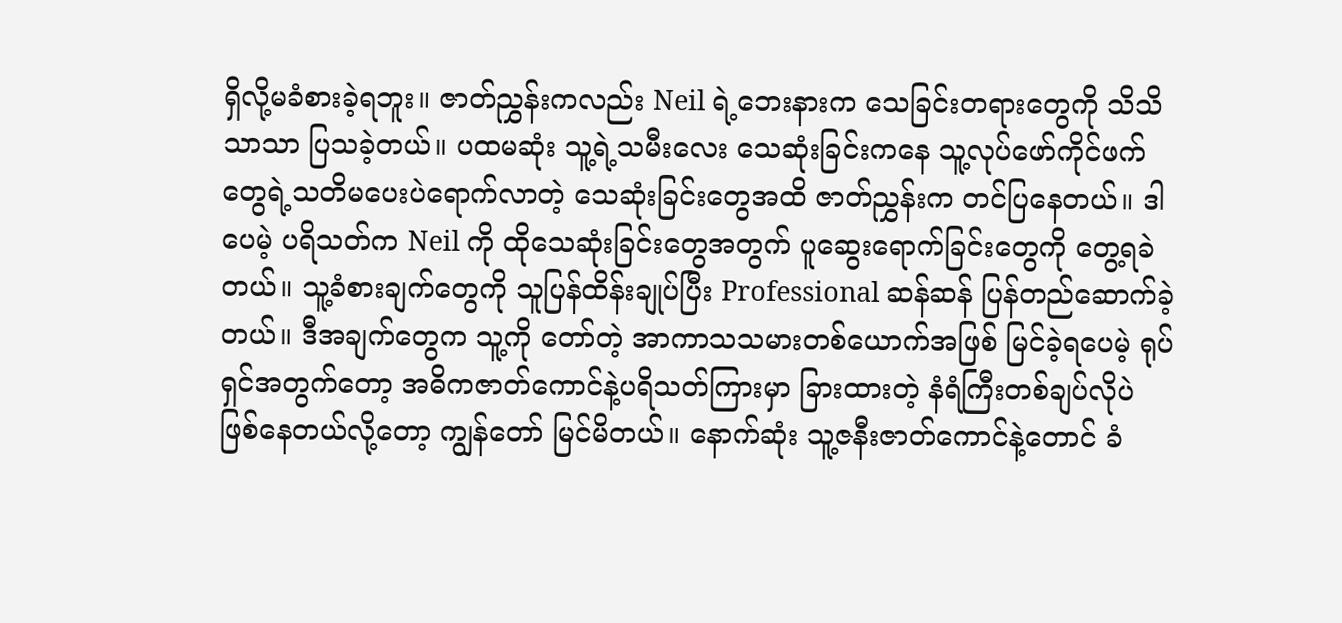ရှိလို့မခံစားခဲ့ရဘူး။ ဇာတ်ညွှန်းကလည်း Neil ရဲ့ဘေးနားက သေခြင်းတရားတွေကို သိသိသာသာ ပြသခဲ့တယ်။ ပထမဆုံး သူ့ရဲ့သမီးလေး သေဆုံးခြင်းကနေ သူ့လုပ်ဖော်ကိုင်ဖက်တွေရဲ့သတိမပေးပဲရောက်လာတဲ့ သေဆုံးခြင်းတွေအထိ ဇာတ်ညွှန်းက တင်ပြနေတယ်။ ဒါပေမဲ့ ပရိသတ်က Neil ကို ထိုသေဆုံးခြင်းတွေအတွက် ပူဆွေးရောက်ခြင်းတွေကို တွေ့ရခဲတယ်။ သူ့ခံစားချက်တွေကို သူပြန်ထိန်းချုပ်ပြီး Professional ဆန်ဆန် ပြန်တည်ဆောက်ခဲ့တယ်။ ဒီအချက်တွေက သူ့ကို တော်တဲ့ အာကာသသမားတစ်ယောက်အဖြစ် မြင်ခဲ့ရပေမဲ့ ရုပ်ရှင်အတွက်တော့ အဓိကဇာတ်ကောင်နဲ့ပရိသတ်ကြားမှာ ခြားထားတဲ့ နံရံကြီးတစ်ချပ်လိုပဲ ဖြစ်နေတယ်လို့တော့ ကျွန်တော် မြင်မိတယ်။ နောက်ဆုံး သူ့ဇနီးဇာတ်ကောင်နဲ့တောင် ခံ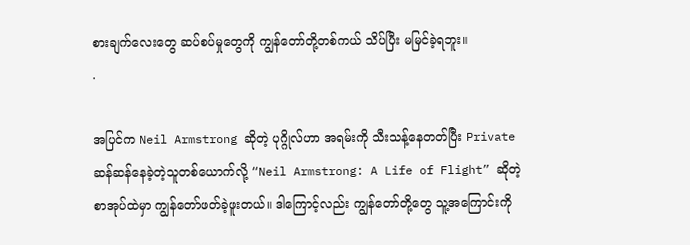စားချက်လေးတွေ ဆပ်စပ်မှုတွေကို ကျွန်တော်တို့တစ်ကယ် သိပ်ပြီး မမြင်ခဲ့ရဘူး။
.

အပြင်က Neil Armstrong ဆိုတဲ့ ပုဂ္ဂိုလ်ဟာ အရမ်းကို သီးသန့်နေတတ်ပြီး Private ဆန်ဆန်နေခဲ့တဲ့သူတစ်ယောက်လို့ “Neil Armstrong: A Life of Flight” ဆိုတဲ့ စာအုပ်ထဲမှာ ကျွန်တော်ဖတ်ခဲ့ဖူးတယ်။ ဒါကြောင့်လည်း ကျွန်တော်တို့တွေ သူ့အကြောင်းကို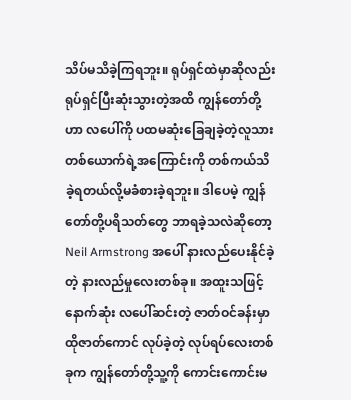သိပ်မသိခဲ့ကြရဘူး။ ရုပ်ရှင်ထဲမှာဆိုလည်း ရုပ်ရှင်ပြီးဆုံးသွားတဲ့အထိ ကျွန်တော်တို့ဟာ လပေါ်ကို ပထမဆုံးခြေချခဲ့တဲ့လူသားတစ်ယောက်ရဲ့အကြောင်းကို တစ်ကယ်သိခဲ့ရတယ်လို့မခံစားခဲ့ရဘူး။ ဒါပေမဲ့ ကျွန်တော်တို့ပရိသတ်တွေ ဘာရခဲ့သလဲဆိုတော့ Neil Armstrong အပေါ် နားလည်ပေးနိုင်ခဲ့တဲ့ နားလည်မှုလေးတစ်ခု။ အထူးသဖြင့် နောက်ဆုံး လပေါ်ဆင်းတဲ့ ဇာတ်ဝင်ခန်းမှာ ထိုဇာတ်ကောင် လုပ်ခဲ့တဲ့ လုပ်ရပ်လေးတစ်ခုက ကျွန်တော်တို့သူ့ကို ကောင်းကောင်းမ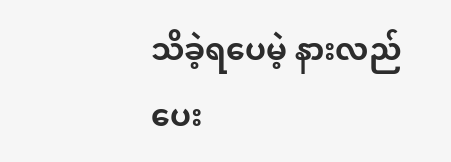သိခဲ့ရပေမဲ့ နားလည်ပေး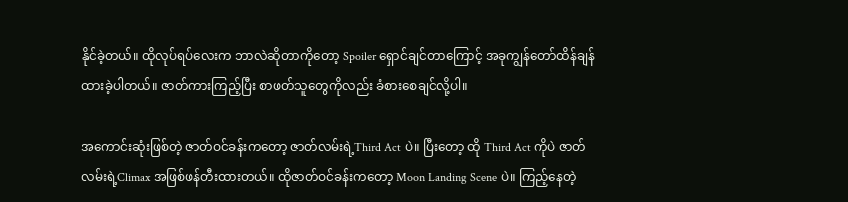နိုင်ခဲ့တယ်။ ထိုလုပ်ရပ်လေးက ဘာလဲဆိုတာကိုတော့ Spoiler ရှောင်ချင်တာကြောင့် အခုကျွန်တော်ထိန်ချန်ထားခဲ့ပါတယ်။ ဇာတ်ကားကြည့်ပြီး စာဖတ်သူတွေကိုလည်း ခံစားစေချင်လို့ပါ။

အကောင်းဆုံးဖြစ်တဲ့ ဇာတ်ဝင်ခန်းကတော့ ဇာတ်လမ်းရဲ့Third Act ပဲ။ ပြီးတော့ ထို Third Act ကိုပဲ ဇာတ်လမ်းရဲ့Climax အဖြစ်ဖန်တီးထားတယ်။ ထိုဇာတ်ဝင်ခန်းကတော့ Moon Landing Scene ပဲ။ ကြည့်နေတဲ့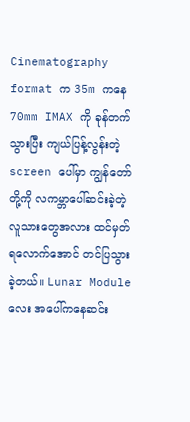Cinematography format က 35m ကနေ 70mm IMAX ကို ခုန်တက်သွားပြီး ကျယ်ပြန့်လွန်းတဲ့ screen ပေါ်မှာ ကျွန်တော်တို့ကို လကမ္ဘာပေါ်ဆင်းခဲ့တဲ့ လူသားတွေအလား ထင်မှတ်ရလောက်အောင် တင်ပြသွားခဲ့တယ်။ Lunar Module လေး အပေါ်ကနေဆင်း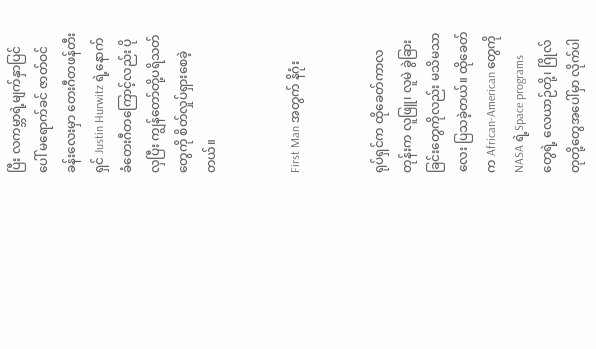ပြီး လကမ္ဘာရဲ့မျက်နှာပြင်ပေါ် မရောက်ခင် ဇာတ်ဝင်ခန်းလေးမှာ တေးဂီတဖန်တီးရှင် Justin Hurwitz ရဲ့နောက်ခံတေးဂီတကြောင့်လည်း ပိုလှပြီး ကျွန်တော်တို့ပရိသတ်တွေကို စိတ်လှုပ်ရှားစေခဲ့တယ်။


First Man အတွက် နိဂုံး


ရုပ်ရှင်က ထိုခေတ်ကာလတုန်းက လူဖြူ၊ လူမဲ ခွဲခြားခြင်းတွေကိုလည်း မသိမသာလေး ပြသခဲ့တယ်။ ထိုခေတ်က African-American တွေကို NASA ရဲ့Space programs တွေရဲ့ လေယာဉ်တို့၊ ဂြိုလ်တုတို့တွေအပေါ်မှာ လိုက်ပါ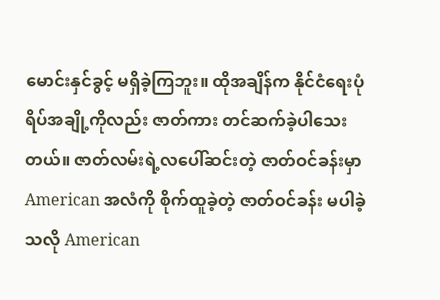မောင်းနှင်ခွင့် မရှိခဲ့ကြဘူး။ ထိုအချိန်က နိုင်ငံရေးပုံရိပ်အချို့ကိုလည်း ဇာတ်ကား တင်ဆက်ခဲ့ပါသေးတယ်။ ဇာတ်လမ်းရဲ့လပေါ်ဆင်းတဲ့ ဇာတ်ဝင်ခန်းမှာ American အလံကို စိုက်ထူခဲ့တဲ့ ဇာတ်ဝင်ခန်း မပါခဲ့သလို American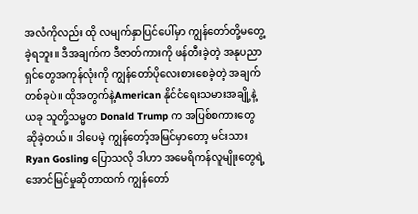အလံကိုလည်း ထို လမျက်နှာပြင်ပေါ်မှာ ကျွန်တော်တို့မတွေ့ခဲ့ရဘူး။ ဒီအချက်က ဒီဇာတ်ကားကို ဖန်တီးခဲ့တဲ့ အနုပညာရှင်တွေအကုန်လုံးကို ကျွန်တော်ပိုလေးစားစေခဲ့တဲ့ အချက်တစ်ခုပဲ။ ထိုအတွက်နဲ့American နိုင်ငံရေးသမားအချို့နဲ့ယခု သူတို့သမ္မတ Donald Trump က အပြစ်စကားတွေ ဆိုခဲ့တယ်။ ဒါပေမဲ့ ကျွန်တော့်အမြင်မှာတော့ မင်းသား Ryan Gosling ပြောသလို ဒါဟာ အမေရိကန်လူမျိုးတွေရဲ့အောင်မြင်မှုဆိုတာထက် ကျွန်တော်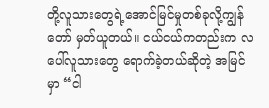တို့လူသားတွေရဲ့အောင်မြင်မှုတစ်ခုလို့ကျွန်တော် မှတ်ယူတယ်။ ငယ်ငယ်ကတည်းက လပေါ်လူသားတွေ ရောက်ခဲ့တယ်ဆိုတဲ့ အမြင်မှာ “ငါ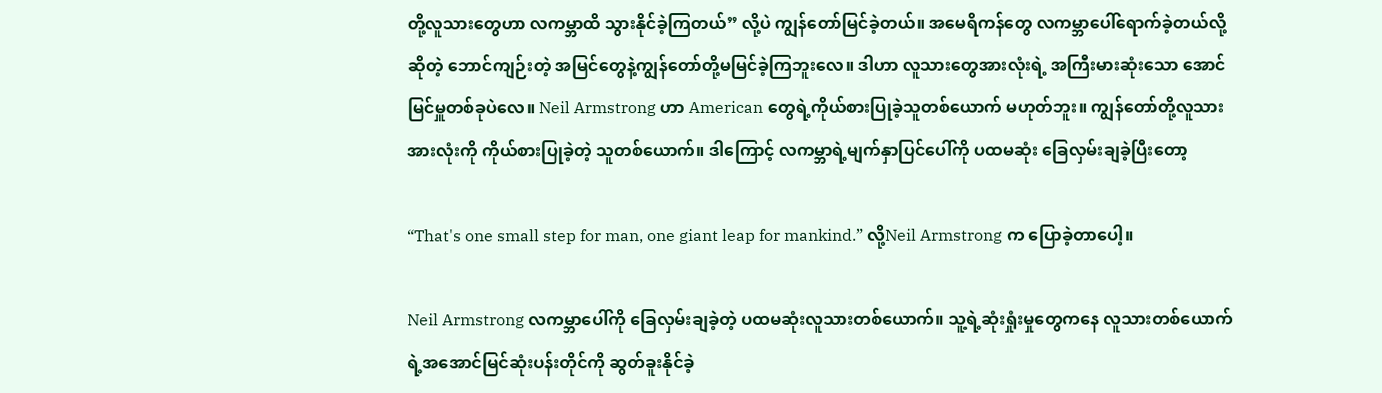တို့လူသားတွေဟာ လကမ္ဘာထိ သွားနိုင်ခဲ့ကြတယ်” လို့ပဲ ကျွန်တော်မြင်ခဲ့တယ်။ အမေရိကန်တွေ လကမ္ဘာပေါ်ရောက်ခဲ့တယ်လို့ဆိုတဲ့ ဘောင်ကျဉ်းတဲ့ အမြင်တွေနဲ့ကျွန်တော်တို့မမြင်ခဲ့ကြဘူးလေ။ ဒါဟာ လူသားတွေအားလုံးရဲ့ အကြီးမားဆုံးသော အောင်မြင်မှူတစ်ခုပဲလေ။ Neil Armstrong ဟာ American တွေရဲ့ကိုယ်စားပြုခဲ့သူတစ်ယောက် မဟုတ်ဘူး။ ကျွန်တော်တို့လူသားအားလုံးကို ကိုယ်စားပြုခဲ့တဲ့ သူတစ်ယောက်။ ဒါကြောင့် လကမ္ဘာရဲ့မျက်နှာပြင်ပေါ်ကို ပထမဆုံး ခြေလှမ်းချခဲ့ပြီးတော့

“That's one small step for man, one giant leap for mankind.” လို့Neil Armstrong က ပြောခဲ့တာပေါ့။

Neil Armstrong လကမ္ဘာပေါ်ကို ခြေလှမ်းချခဲ့တဲ့ ပထမဆုံးလူသားတစ်ယောက်။ သူ့ရဲ့ဆုံးရှုံးမှုတွေကနေ လူသားတစ်ယောက်ရဲ့အအောင်မြင်ဆုံးပန်းတိုင်ကို ဆွတ်ခူးနိုင်ခဲ့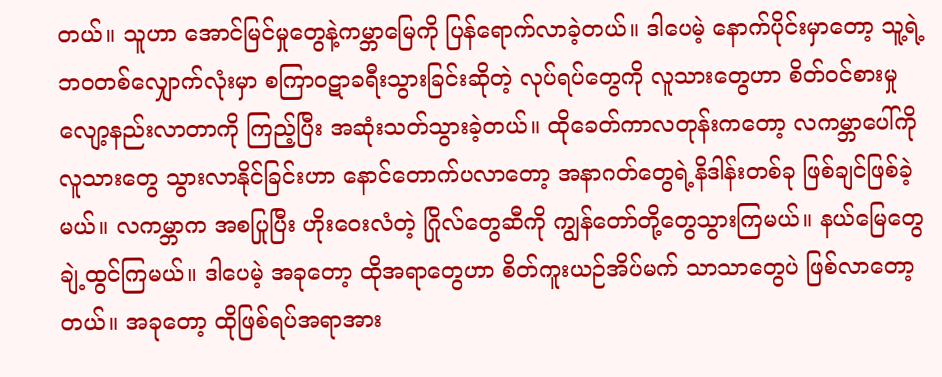တယ်။ သူဟာ အောင်မြင်မှုတွေနဲ့ကမ္ဘာမြေကို ပြန်ရောက်လာခဲ့တယ်။ ဒါပေမဲ့ နောက်ပိုင်းမှာတော့ သူ့ရဲ့ဘဝတစ်လျှောက်လုံးမှာ စကြာဝဋာခရီးသွားခြင်းဆိုတဲ့ လုပ်ရပ်တွေကို လူသားတွေဟာ စိတ်ဝင်စားမှုလျော့နည်းလာတာကို ကြည့်ပြီး အဆုံးသတ်သွားခဲ့တယ်။ ထိုခေတ်ကာလတုန်းကတော့ လကမ္ဘာပေါ်ကို လူသားတွေ သွားလာနိုင်ခြင်းဟာ နောင်တောက်ပလာတော့ အနာဂတ်တွေရဲ့နိဒါန်းတစ်ခု ဖြစ်ချင်ဖြစ်ခဲ့မယ်။ လကမ္ဘာက အစပြုပြီး ဟိုးဝေးလံတဲ့ ဂြိုလ်တွေဆီကို ကျွန်တော်တို့တွေသွားကြမယ်။ နယ်မြေတွေ ချဲ့ထွင်ကြမယ်။ ဒါပေမဲ့ အခုတော့ ထိုအရာတွေဟာ စိတ်ကူးယဉ်အိပ်မက် သာသာတွေပဲ ဖြစ်လာတော့တယ်။ အခုတော့ ထိုဖြစ်ရပ်အရာအား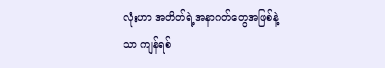လုံးဟာ အတိတ်ရဲ့အနာဂတ်တွေအဖြစ်နဲ့သာ ကျန်ရစ်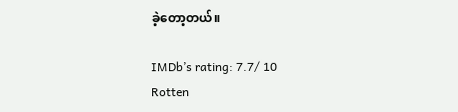ခဲ့တော့တယ်။

IMDb’s rating: 7.7/ 10
Rotten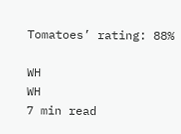Tomatoes’ rating: 88%

WH
WH
7 min read